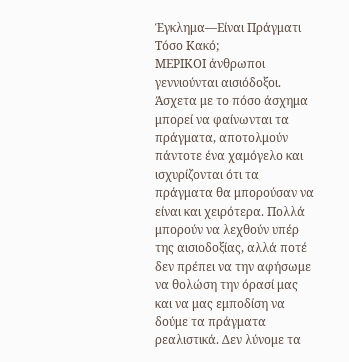Έγκλημα—Είναι Πράγματι Τόσο Κακό;
ΜΕΡΙΚΟΙ άνθρωποι γεννιούνται αισιόδοξοι. Άσχετα με το πόσο άσχημα μπορεί να φαίνωνται τα πράγματα, αποτολμούν πάντοτε ένα χαμόγελο και ισχυρίζονται ότι τα πράγματα θα μπορούσαν να είναι και χειρότερα. Πολλά μπορούν να λεχθούν υπέρ της αισιοδοξίας, αλλά ποτέ δεν πρέπει να την αφήσωμε να θολώση την όρασί μας και να μας εμποδίση να δούμε τα πράγματα ρεαλιστικά. Δεν λύνομε τα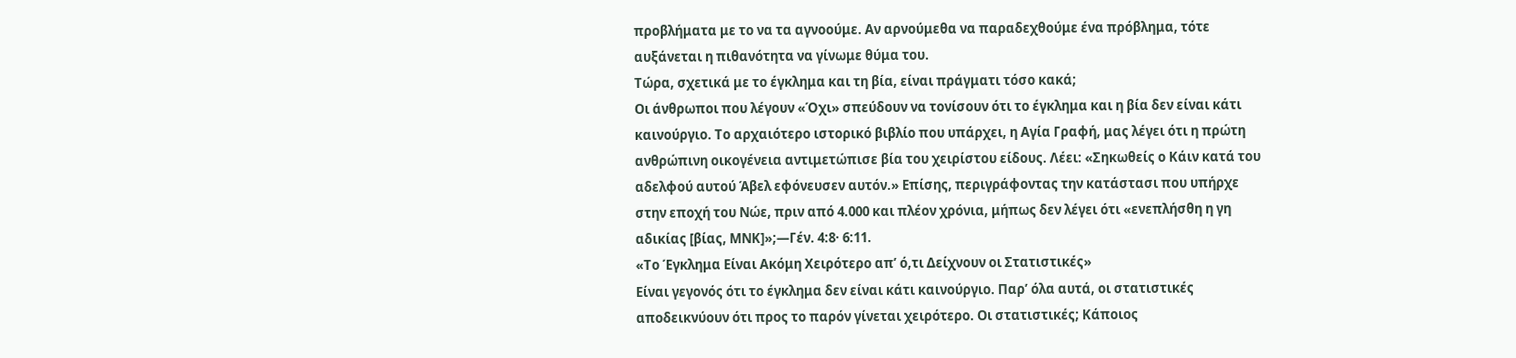προβλήματα με το να τα αγνοούμε. Αν αρνούμεθα να παραδεχθούμε ένα πρόβλημα, τότε αυξάνεται η πιθανότητα να γίνωμε θύμα του.
Τώρα, σχετικά με το έγκλημα και τη βία, είναι πράγματι τόσο κακά;
Οι άνθρωποι που λέγουν «Όχι» σπεύδουν να τονίσουν ότι το έγκλημα και η βία δεν είναι κάτι καινούργιο. Το αρχαιότερο ιστορικό βιβλίο που υπάρχει, η Αγία Γραφή, μας λέγει ότι η πρώτη ανθρώπινη οικογένεια αντιμετώπισε βία του χειρίστου είδους. Λέει: «Σηκωθείς ο Κάιν κατά του αδελφού αυτού Άβελ εφόνευσεν αυτόν.» Επίσης, περιγράφοντας την κατάστασι που υπήρχε στην εποχή του Νώε, πριν από 4.000 και πλέον χρόνια, μήπως δεν λέγει ότι «ενεπλήσθη η γη αδικίας [βίας, ΜΝΚ]»;—Γέν. 4:8· 6:11.
«Το Έγκλημα Είναι Ακόμη Χειρότερο απ’ ό,τι Δείχνουν οι Στατιστικές»
Είναι γεγονός ότι το έγκλημα δεν είναι κάτι καινούργιο. Παρ’ όλα αυτά, οι στατιστικές αποδεικνύουν ότι προς το παρόν γίνεται χειρότερο. Οι στατιστικές; Κάποιος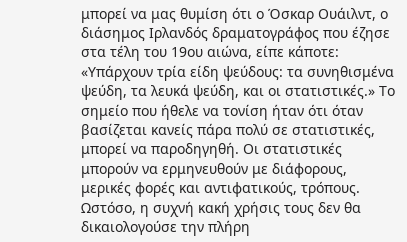μπορεί να μας θυμίση ότι ο Όσκαρ Ουάιλντ, ο διάσημος Ιρλανδός δραματογράφος που έζησε στα τέλη του 19ου αιώνα, είπε κάποτε: «Υπάρχουν τρία είδη ψεύδους: τα συνηθισμένα ψεύδη, τα λευκά ψεύδη, και οι στατιστικές.» Το σημείο που ήθελε να τονίση ήταν ότι όταν βασίζεται κανείς πάρα πολύ σε στατιστικές, μπορεί να παροδηγηθή. Οι στατιστικές μπορούν να ερμηνευθούν με διάφορους, μερικές φορές και αντιφατικούς, τρόπους. Ωστόσο, η συχνή κακή χρήσις τους δεν θα δικαιολογούσε την πλήρη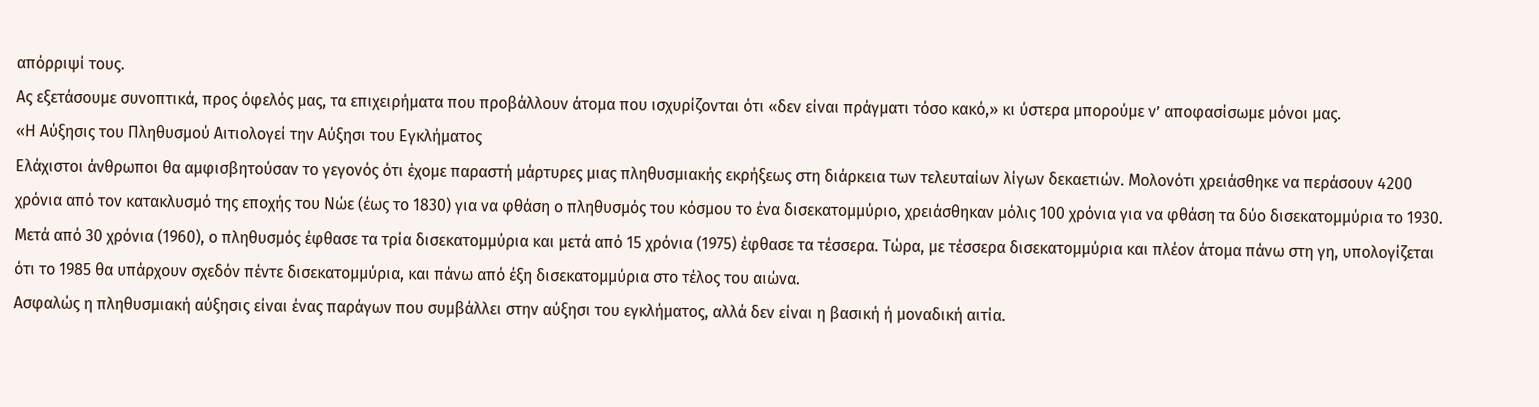απόρριψί τους.
Ας εξετάσουμε συνοπτικά, προς όφελός μας, τα επιχειρήματα που προβάλλουν άτομα που ισχυρίζονται ότι «δεν είναι πράγματι τόσο κακό,» κι ύστερα μπορούμε ν’ αποφασίσωμε μόνοι μας.
«Η Αύξησις του Πληθυσμού Αιτιολογεί την Αύξησι του Εγκλήματος
Ελάχιστοι άνθρωποι θα αμφισβητούσαν το γεγονός ότι έχομε παραστή μάρτυρες μιας πληθυσμιακής εκρήξεως στη διάρκεια των τελευταίων λίγων δεκαετιών. Μολονότι χρειάσθηκε να περάσουν 4200 χρόνια από τον κατακλυσμό της εποχής του Νώε (έως το 1830) για να φθάση ο πληθυσμός του κόσμου το ένα δισεκατομμύριο, χρειάσθηκαν μόλις 100 χρόνια για να φθάση τα δύο δισεκατομμύρια το 1930. Μετά από 30 χρόνια (1960), ο πληθυσμός έφθασε τα τρία δισεκατομμύρια και μετά από 15 χρόνια (1975) έφθασε τα τέσσερα. Τώρα, με τέσσερα δισεκατομμύρια και πλέον άτομα πάνω στη γη, υπολογίζεται ότι το 1985 θα υπάρχουν σχεδόν πέντε δισεκατομμύρια, και πάνω από έξη δισεκατομμύρια στο τέλος του αιώνα.
Ασφαλώς η πληθυσμιακή αύξησις είναι ένας παράγων που συμβάλλει στην αύξησι του εγκλήματος, αλλά δεν είναι η βασική ή μοναδική αιτία.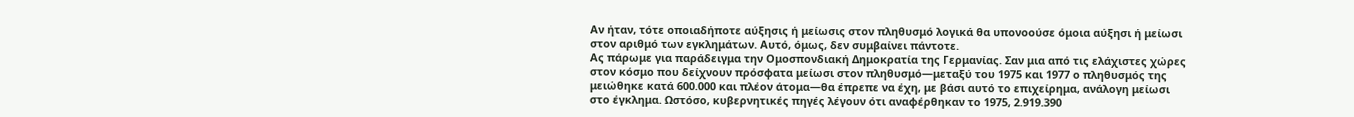Αν ήταν, τότε οποιαδήποτε αύξησις ή μείωσις στον πληθυσμό λογικά θα υπονοούσε όμοια αύξησι ή μείωσι στον αριθμό των εγκλημάτων. Αυτό, όμως, δεν συμβαίνει πάντοτε.
Ας πάρωμε για παράδειγμα την Ομοσπονδιακή Δημοκρατία της Γερμανίας. Σαν μια από τις ελάχιστες χώρες στον κόσμο που δείχνουν πρόσφατα μείωσι στον πληθυσμό—μεταξύ του 1975 και 1977 ο πληθυσμός της μειώθηκε κατά 600.000 και πλέον άτομα—θα έπρεπε να έχη, με βάσι αυτό το επιχείρημα, ανάλογη μείωσι στο έγκλημα. Ωστόσο, κυβερνητικές πηγές λέγουν ότι αναφέρθηκαν το 1975, 2.919.390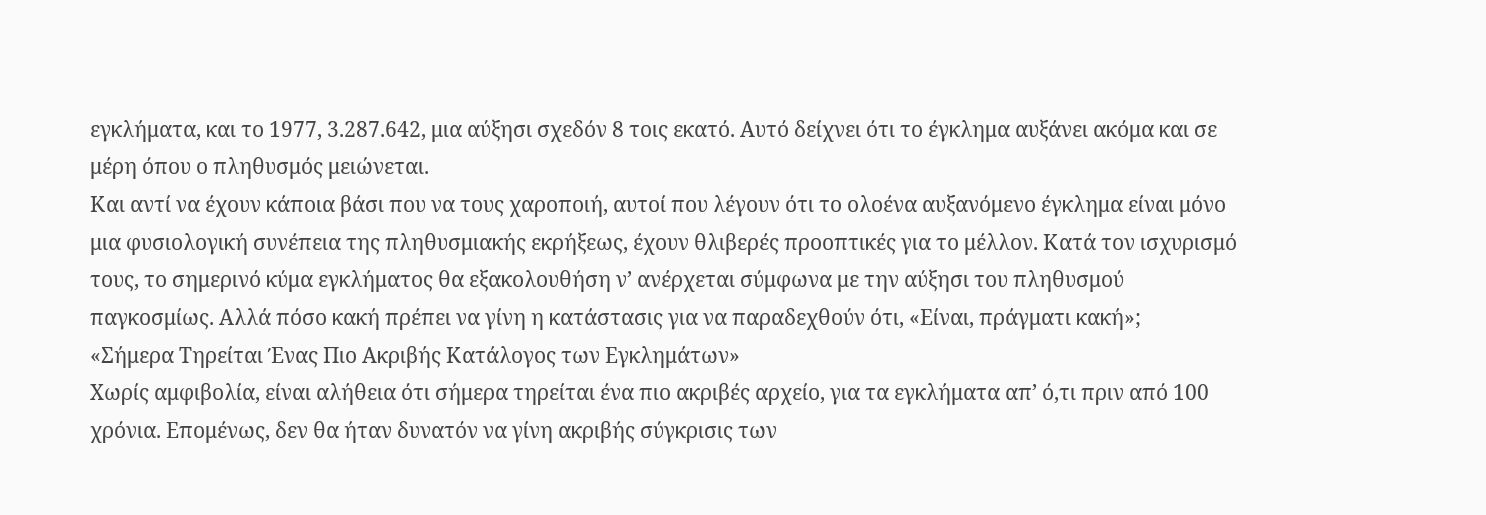εγκλήματα, και το 1977, 3.287.642, μια αύξησι σχεδόν 8 τοις εκατό. Αυτό δείχνει ότι το έγκλημα αυξάνει ακόμα και σε μέρη όπου ο πληθυσμός μειώνεται.
Και αντί να έχουν κάποια βάσι που να τους χαροποιή, αυτοί που λέγουν ότι το ολοένα αυξανόμενο έγκλημα είναι μόνο μια φυσιολογική συνέπεια της πληθυσμιακής εκρήξεως, έχουν θλιβερές προοπτικές για το μέλλον. Κατά τον ισχυρισμό τους, το σημερινό κύμα εγκλήματος θα εξακολουθήση ν’ ανέρχεται σύμφωνα με την αύξησι του πληθυσμού παγκοσμίως. Αλλά πόσο κακή πρέπει να γίνη η κατάστασις για να παραδεχθούν ότι, «Είναι, πράγματι κακή»;
«Σήμερα Τηρείται Ένας Πιο Ακριβής Κατάλογος των Εγκλημάτων»
Χωρίς αμφιβολία, είναι αλήθεια ότι σήμερα τηρείται ένα πιο ακριβές αρχείο, για τα εγκλήματα απ’ ό,τι πριν από 100 χρόνια. Επομένως, δεν θα ήταν δυνατόν να γίνη ακριβής σύγκρισις των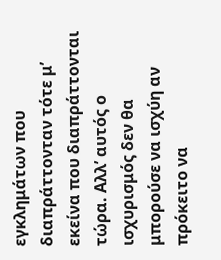εγκλημάτων που διαπράττονταν τότε μ’ εκείνα που διαπράττονται τώρα. Αλλ’ αυτός ο ισχυρισμός δεν θα μπορούσε να ισχύη αν πρόκειτο να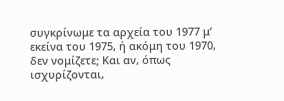συγκρίνωμε τα αρχεία του 1977 μ’ εκείνα του 1975, ή ακόμη του 1970, δεν νομίζετε; Και αν, όπως ισχυρίζονται,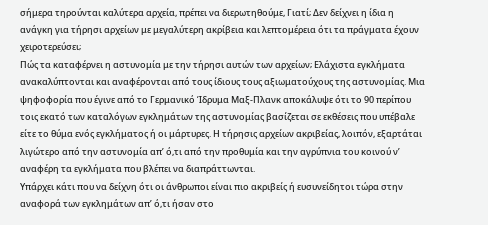σήμερα τηρούνται καλύτερα αρχεία, πρέπει να διερωτηθούμε, Γιατί; Δεν δείχνει η ίδια η ανάγκη για τήρησι αρχείων με μεγαλύτερη ακρίβεια και λεπτομέρεια ότι τα πράγματα έχουν χειροτερεύσει;
Πώς τα καταφέρνει η αστυνομία με την τήρησι αυτών των αρχείων; Ελάχιστα εγκλήματα ανακαλύπτονται και αναφέρονται από τους ίδιους τους αξιωματούχους της αστυνομίας. Μια ψηφοφορία που έγινε από το Γερμανικό Ίδρυμα Μαξ-Πλανκ αποκάλυψε ότι το 90 περίπου τοις εκατό των καταλόγων εγκλημάτων της αστυνομίας βασίζεται σε εκθέσεις που υπέβαλε είτε το θύμα ενός εγκλήματος ή οι μάρτυρες. Η τήρησις αρχείων ακριβείας, λοιπόν, εξαρτάται λιγώτερο από την αστυνομία απ’ ό,τι από την προθυμία και την αγρύπνια του κοινού ν’ αναφέρη τα εγκλήματα που βλέπει να διαπράττωνται.
Υπάρχει κάτι που να δείχνη ότι οι άνθρωποι είναι πιο ακριβείς ή ευσυνείδητοι τώρα στην αναφορά των εγκλημάτων απ’ ό,τι ήσαν στο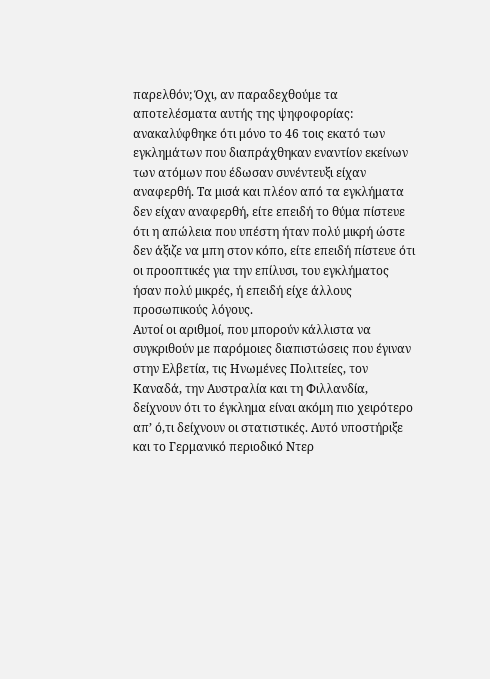παρελθόν; Όχι, αν παραδεχθούμε τα αποτελέσματα αυτής της ψηφοφορίας: ανακαλύφθηκε ότι μόνο το 46 τοις εκατό των εγκλημάτων που διαπράχθηκαν εναντίον εκείνων των ατόμων που έδωσαν συνέντευξι είχαν αναφερθή. Τα μισά και πλέον από τα εγκλήματα δεν είχαν αναφερθή, είτε επειδή το θύμα πίστευε ότι η απώλεια που υπέστη ήταν πολύ μικρή ώστε δεν άξιζε να μπη στον κόπο, είτε επειδή πίστευε ότι οι προοπτικές για την επίλυσι, του εγκλήματος ήσαν πολύ μικρές, ή επειδή είχε άλλους προσωπικούς λόγους.
Αυτοί οι αριθμοί, που μπορούν κάλλιστα να συγκριθούν με παρόμοιες διαπιστώσεις που έγιναν στην Ελβετία, τις Ηνωμένες Πολιτείες, τον Καναδά, την Αυστραλία και τη Φιλλανδία, δείχνουν ότι το έγκλημα είναι ακόμη πιο χειρότερο απ’ ό,τι δείχνουν οι στατιστικές. Αυτό υποστήριξε και το Γερμανικό περιοδικό Ντερ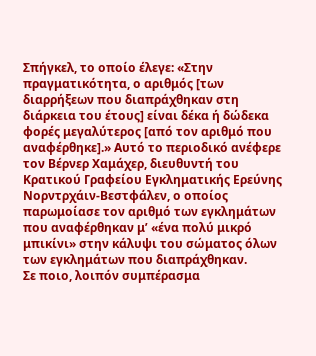Σπήγκελ, το οποίο έλεγε: «Στην πραγματικότητα, ο αριθμός [των διαρρήξεων που διαπράχθηκαν στη διάρκεια του έτους] είναι δέκα ή δώδεκα φορές μεγαλύτερος [από τον αριθμό που αναφέρθηκε].» Αυτό το περιοδικό ανέφερε τον Βέρνερ Χαμάχερ, διευθυντή του Κρατικού Γραφείου Εγκληματικής Ερεύνης Νορντρχάιν-Βεστφάλεν, ο οποίος παρωμοίασε τον αριθμό των εγκλημάτων που αναφέρθηκαν μ’ «ένα πολύ μικρό μπικίνι» στην κάλυψι του σώματος όλων των εγκλημάτων που διαπράχθηκαν.
Σε ποιο, λοιπόν συμπέρασμα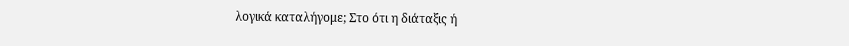λογικά καταλήγομε; Στο ότι η διάταξις ή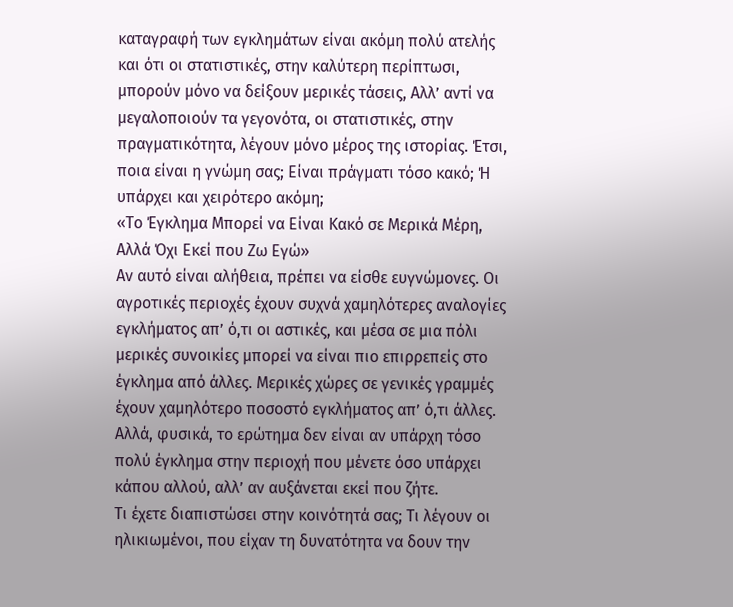καταγραφή των εγκλημάτων είναι ακόμη πολύ ατελής και ότι οι στατιστικές, στην καλύτερη περίπτωσι, μπορούν μόνο να δείξουν μερικές τάσεις, Αλλ’ αντί να μεγαλοποιούν τα γεγονότα, οι στατιστικές, στην πραγματικότητα, λέγουν μόνο μέρος της ιστορίας. Έτσι, ποια είναι η γνώμη σας; Είναι πράγματι τόσο κακό; Ή υπάρχει και χειρότερο ακόμη;
«Το Έγκλημα Μπορεί να Είναι Κακό σε Μερικά Μέρη, Αλλά Όχι Εκεί που Ζω Εγώ»
Αν αυτό είναι αλήθεια, πρέπει να είσθε ευγνώμονες. Οι αγροτικές περιοχές έχουν συχνά χαμηλότερες αναλογίες εγκλήματος απ’ ό,τι οι αστικές, και μέσα σε μια πόλι μερικές συνοικίες μπορεί να είναι πιο επιρρεπείς στο έγκλημα από άλλες. Μερικές χώρες σε γενικές γραμμές έχουν χαμηλότερο ποσοστό εγκλήματος απ’ ό,τι άλλες. Αλλά, φυσικά, το ερώτημα δεν είναι αν υπάρχη τόσο πολύ έγκλημα στην περιοχή που μένετε όσο υπάρχει κάπου αλλού, αλλ’ αν αυξάνεται εκεί που ζήτε.
Τι έχετε διαπιστώσει στην κοινότητά σας; Τι λέγουν οι ηλικιωμένοι, που είχαν τη δυνατότητα να δουν την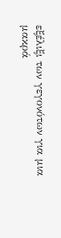εξέλιξι των γεγονότων για μια μακρά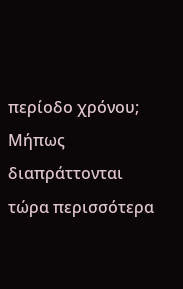περίοδο χρόνου; Μήπως διαπράττονται τώρα περισσότερα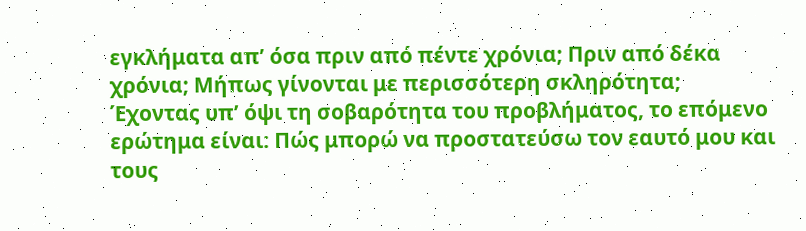εγκλήματα απ’ όσα πριν από πέντε χρόνια; Πριν από δέκα χρόνια; Μήπως γίνονται με περισσότερη σκληρότητα;
Έχοντας υπ’ όψι τη σοβαρότητα του προβλήματος, το επόμενο ερώτημα είναι: Πώς μπορώ να προστατεύσω τον εαυτό μου και τους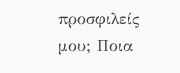προσφιλείς μου; Ποια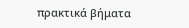πρακτικά βήματα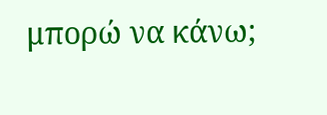μπορώ να κάνω;